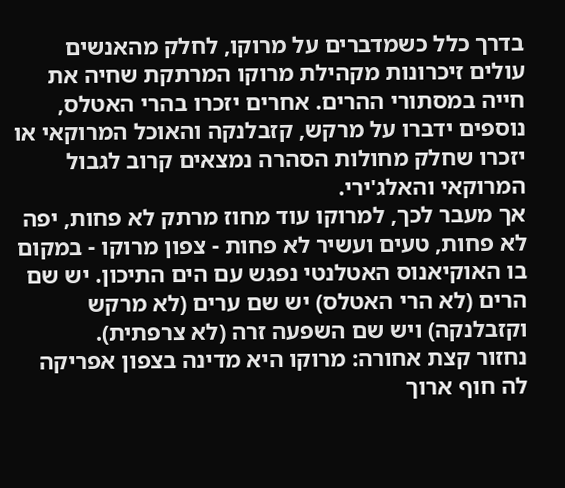בדרך כלל כשמדברים על מרוקו, לחלק מהאנשים עולים זיכרונות מקהילת מרוקו המרתקת שחיה את חייה במסתורי ההרים. אחרים יזכרו בהרי האטלס, נוספים ידברו על מרקש, קזבלנקה והאוכל המרוקאי או יזכרו שחלק מחולות הסהרה נמצאים קרוב לגבול המרוקאי והאלג'ירי.
אך מעבר לכך, למרוקו עוד מחוז מרתק לא פחות, יפה לא פחות, טעים ועשיר לא פחות - צפון מרוקו - במקום בו האוקיאנוס האטלנטי נפגש עם הים התיכון. יש שם הרים (לא הרי האטלס) יש שם ערים (לא מרקש וקזבלנקה) ויש שם השפעה זרה (לא צרפתית).
נחזור קצת אחורה: מרוקו היא מדינה בצפון אפריקה לה חוף ארוך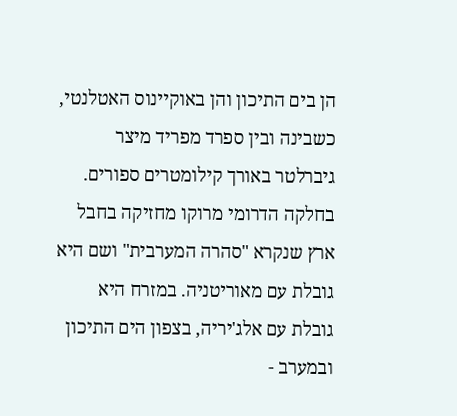הן בים התיכון והן באוקיינוס האטלנטי, כשבינה ובין ספרד מפריד מיצר גיברלטר באורך קילומטרים ספורים. בחלקה הדרומי מרוקו מחזיקה בחבל ארץ שנקרא "סהרה המערבית" ושם היא גובלת עם מאוריטניה. במזרח היא גובלת עם אלג'יריה, בצפון הים התיכון ובמערב -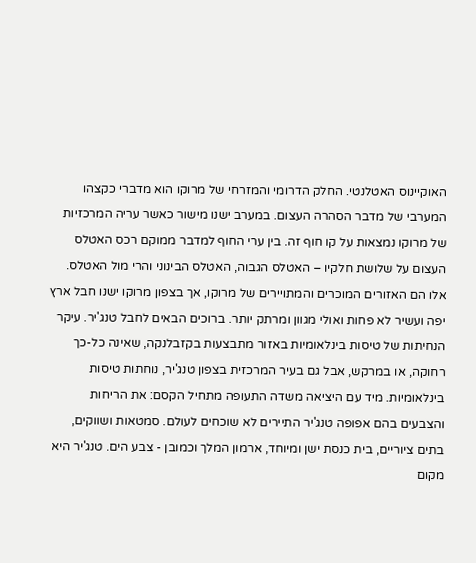האוקיינוס האטלנטי. החלק הדרומי והמזרחי של מרוקו הוא מדברי כקצהו המערבי של מדבר הסהרה העצום. במערב ישנו מישור כאשר עריה המרכזיות של מרוקו נמצאות על קו חוף זה. בין ערי החוף למדבר ממוקם רכס האטלס העצום על שלושת חלקיו – האטלס הגבוה, האטלס הבינוני והרי מול האטלס.
אלו הם האזורים המוכרים והמתויירים של מרוקו, אך בצפון מרוקו ישנו חבל ארץ יפה ועשיר לא פחות ואולי מגוון ומרתק יותר. ברוכים הבאים לחבל טנג'יר. עיקר הנחיתות של טיסות בינלאומיות באזור מתבצעות בקזבלנקה, שאינה כל-כך רחוקה, או במרקש, אבל גם בעיר המרכזית בצפון טנג'יר, נוחתות טיסות בינלאומיות. מיד עם היציאה משדה התעופה מתחיל הקסם: את הריחות והצבעים בהם אפופה טנג'יר התיירים לא שוכחים לעולם. סמטאות ושווקים, בתים ציוריים, בית כנסת ישן ומיוחד, ארמון המלך וכמובן - צבע הים. טנג'יר היא מקום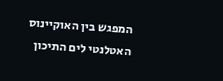המפגש בין האוקיינוס האטלנטי לים התיכון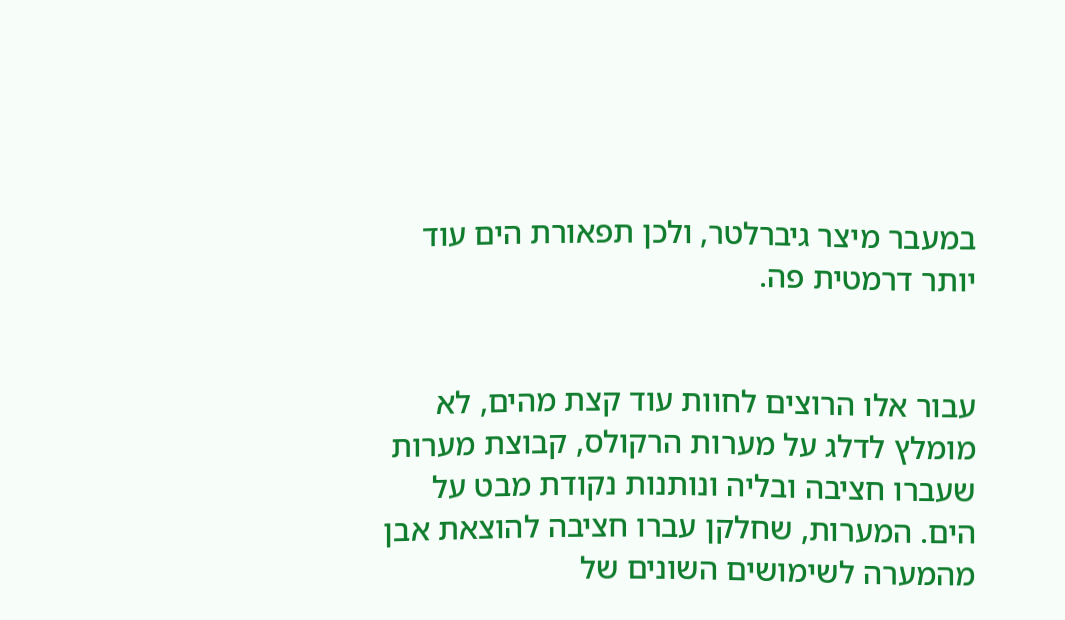במעבר מיצר גיברלטר, ולכן תפאורת הים עוד יותר דרמטית פה.


עבור אלו הרוצים לחוות עוד קצת מהים, לא מומלץ לדלג על מערות הרקולס, קבוצת מערות שעברו חציבה ובליה ונותנות נקודת מבט על הים. המערות, שחלקן עברו חציבה להוצאת אבן מהמערה לשימושים השונים של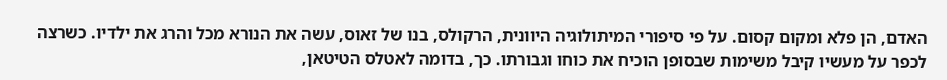האדם, הן פלא ומקום קסום. על פי סיפורי המיתולוגיה היוונית, הרקולס, בנו של זאוס, עשה את הנורא מכל והרג את ילדיו. כשרצה לכפר על מעשיו קיבל משימות שבסופן הוכיח את כוחו וגבורתו. כך, בדומה לאטלס הטיטאן,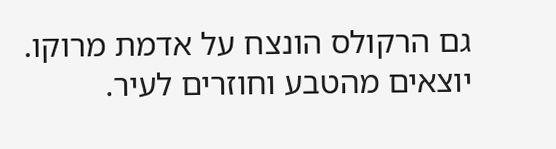גם הרקולס הונצח על אדמת מרוקו.
יוצאים מהטבע וחוזרים לעיר.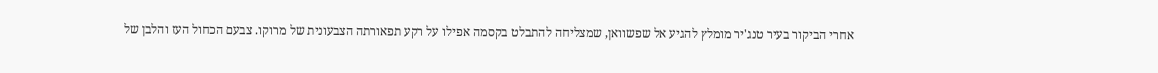אחרי הביקור בעיר טנג'יר מומלץ להגיע אל שפשוואן, שמצליחה להתבלט בקסמה אפילו על רקע תפאורתה הצבעונית של מרוקו. צבעם הכחול העז והלבן של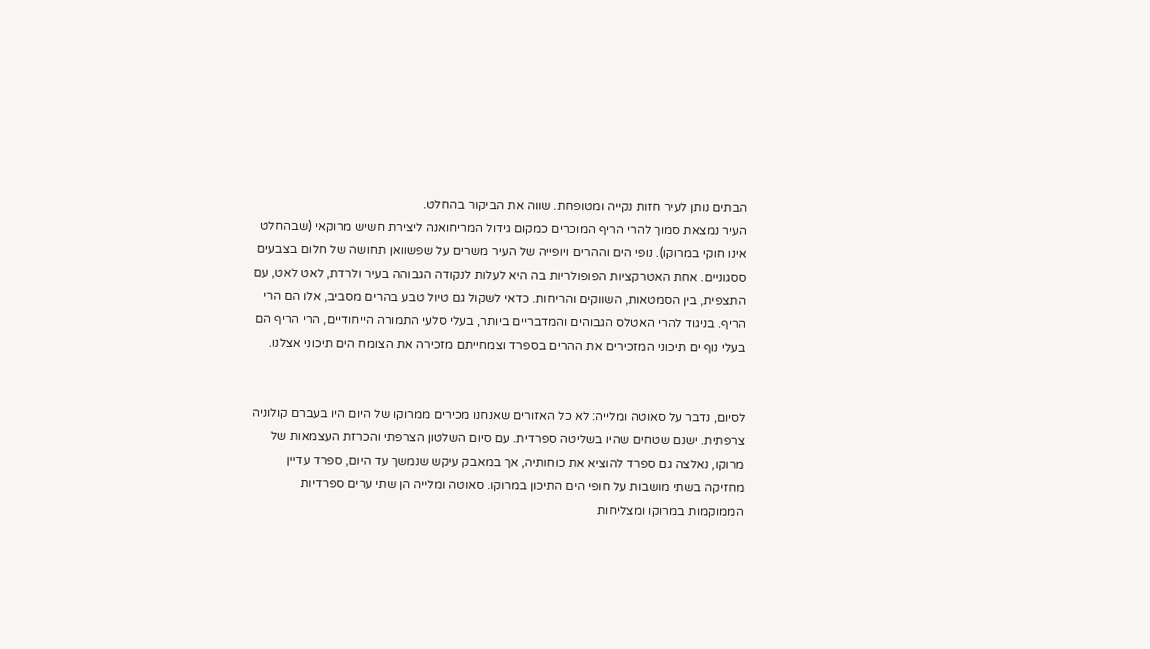הבתים נותן לעיר חזות נקייה ומטופחת. שווה את הביקור בהחלט.
העיר נמצאת סמוך להרי הריף המוכרים כמקום גידול המריחואנה ליצירת חשיש מרוקאי (שבהחלט אינו חוקי במרוקו). נופי הים וההרים ויופייה של העיר משרים על שפשוואן תחושה של חלום בצבעים ססגוניים. אחת האטרקציות הפופולריות בה היא לעלות לנקודה הגבוהה בעיר ולרדת, לאט לאט, עם התצפית, בין הסמטאות, השווקים והריחות. כדאי לשקול גם טיול טבע בהרים מסביב, אלו הם הרי הריף. בניגוד להרי האטלס הגבוהים והמדבריים ביותר, בעלי סלעי התמורה הייחודיים, הרי הריף הם בעלי נוף ים תיכוני המזכירים את ההרים בספרד וצמחייתם מזכירה את הצומח הים תיכוני אצלנו.


לסיום, נדבר על סאוטה ומלייה: לא כל האזורים שאנחנו מכירים ממרוקו של היום היו בעברם קולוניה צרפתית. ישנם שטחים שהיו בשליטה ספרדית. עם סיום השלטון הצרפתי והכרזת העצמאות של מרוקו, נאלצה גם ספרד להוציא את כוחותיה, אך במאבק עיקש שנמשך עד היום, ספרד עדיין מחזיקה בשתי מושבות על חופי הים התיכון במרוקו. סאוטה ומלייה הן שתי ערים ספרדיות הממוקמות במרוקו ומצליחות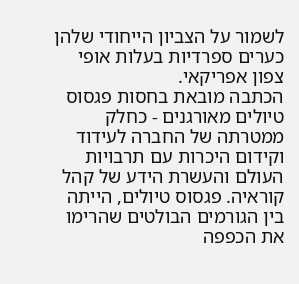לשמור על הצביון הייחודי שלהן כערים ספרדיות בעלות אופי צפון אפריקאי.
הכתבה מובאת בחסות פגסוס טיולים מאורגנים - כחלק ממטרתה של החברה לעידוד וקידום היכרות עם תרבויות העולם והעשרת הידע של קהל קוראיה. פגסוס טיולים, הייתה בין הגורמים הבולטים שהרימו את הכפפה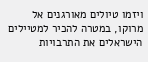ויזמו טיולים מאורגנים אל מרוקו, במטרה להכיר למטיילים הישראלים את התרבויות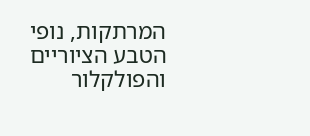המרתקות, נופי הטבע הציוריים והפולקלור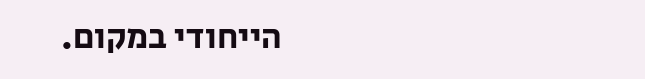הייחודי במקום.